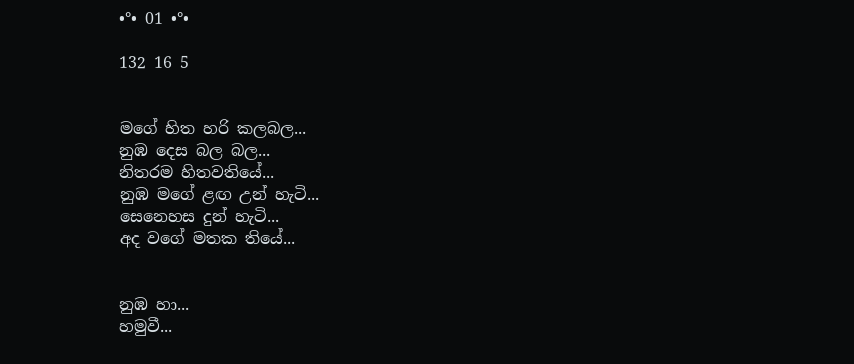•°• 01 •°•

132 16 5


මගේ හිත හරි කලබල...
නුඹ දෙස බල බල...
නිතරම හිතවතියේ...
නුඹ මගේ ළඟ උන් හැටි...
සෙනෙහස දුන් හැටි...
අද වගේ මතක තියේ...


නුඹ හා...
හමුවී...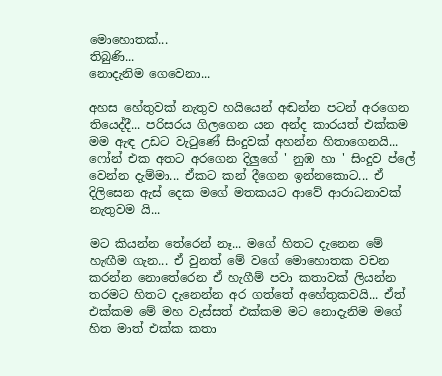මොහොතක්...
තිබුණි...
නොදැනිම ගෙවෙනා...

අහස හේතුවක් නැතුව හයියෙන් අඬන්න පටන් අරගෙන තියෙද්දී... පරිසරය ගිලගෙන යන අන්ද කාරයත් එක්කම මම ඇඳ උඩට වැටුණේ සිංදුවක් අහන්න හිතාගෙනයි... ෆෝන් එක අතට අරගෙන දිලුගේ ' නුඹ හා ' සිංදුව ප්ලේ වෙන්න දැම්මා... ඒකට කන් දීගෙන ඉන්නකොට... ඒ දිලිසෙන ඇස් දෙක මගේ මතකයට ආවේ ආරාධනාවක් නැතුවම යි...

මට කියන්න තේරෙන් නෑ... මගේ හිතට දැනෙන මේ හැඟීම ගැන... ඒ වුනත් මේ වගේ මොහොතක වචන කරන්න නොතේරෙන ඒ හැගීම් පවා කතාවක් ලියන්න තරමට හිතට දැනෙන්න අර ගත්තේ අහේතුකවයි... ඒත් එක්කම මේ මහ වැස්සත් එක්කම මට නොදැනිම මගේ හිත මාත් එක්ක කතා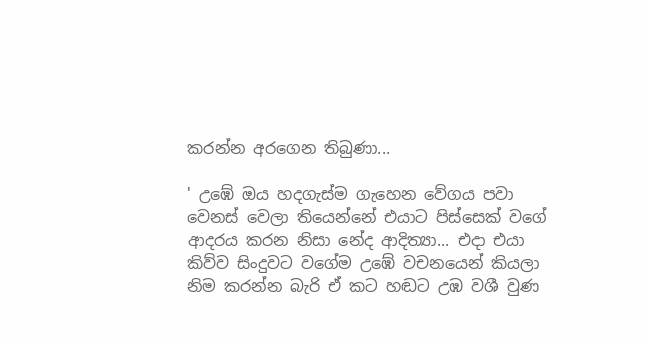කරන්න අරගෙන තිබුණා...

' උඹේ ඔය හදගැස්ම ගැහෙන වේගය පවා වෙනස් වෙලා තියෙන්නේ එයාට පිස්සෙක් වගේ ආදරය කරන නිසා නේද ආදිත්‍යා... එදා එයා කිව්ව සිංදුවට වගේම උඹේ වචනයෙන් කියලා නිම කරන්න බැරි ඒ කට හඬට උඹ වශී වුණ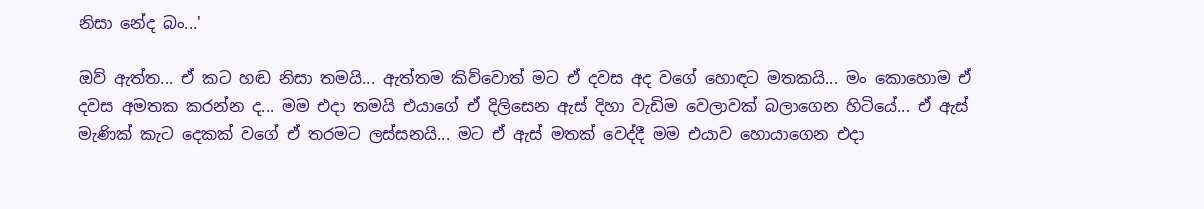නිසා නේද බං...'

ඔව් ඇත්ත... ඒ කට හඬ නිසා තමයි... ඇත්තම කිව්වොත් මට ඒ දවස අද වගේ හොඳට මතකයි... මං කොහොම ඒ දවස අමතක කරන්න ද... මම එදා තමයි එයාගේ ඒ දිලිසෙන ඇස් දිහා වැඩිම වෙලාවක් බලාගෙන හිටියේ... ඒ ඇස් මැණික් කැට දෙකක් වගේ ඒ තරමට ලස්සනයි... මට ඒ ඇස් මතක් වෙද්දී මම එයාව හොයාගෙන එදා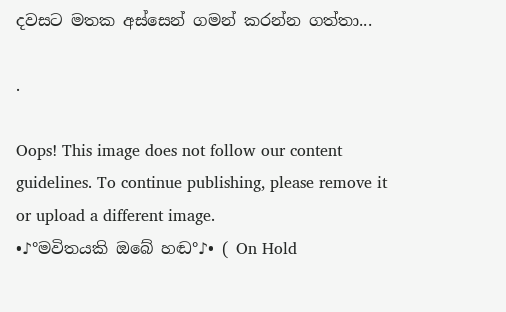දවසට මතක අස්සෙන් ගමන් කරන්න ගත්තා...

.

Oops! This image does not follow our content guidelines. To continue publishing, please remove it or upload a different image.
•♪°මවිතයකි ඔබේ හඬ°♪• ( On Hold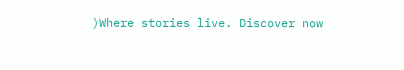)Where stories live. Discover now